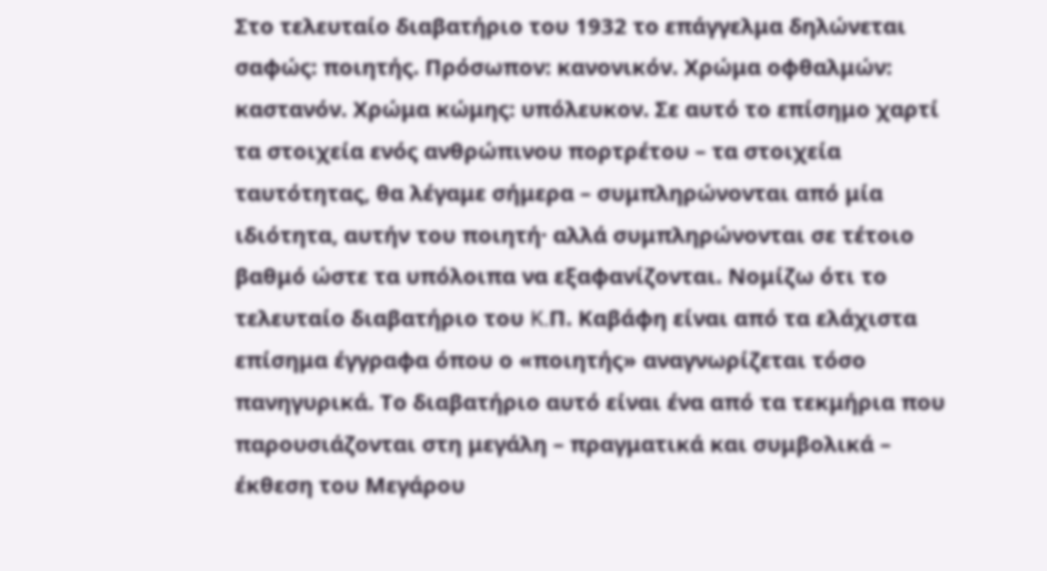Στο τελευταίο διαβατήριο του 1932 το επάγγελμα δηλώνεται σαφώς: ποιητής. Πρόσωπον: κανονικόν. Χρώμα οφθαλμών: καστανόν. Χρώμα κώμης: υπόλευκον. Σε αυτό το επίσημο χαρτί τα στοιχεία ενός ανθρώπινου πορτρέτου – τα στοιχεία ταυτότητας, θα λέγαμε σήμερα – συμπληρώνονται από μία ιδιότητα, αυτήν του ποιητή· αλλά συμπληρώνονται σε τέτοιο βαθμό ώστε τα υπόλοιπα να εξαφανίζονται. Νομίζω ότι το τελευταίο διαβατήριο του K.Π. Καβάφη είναι από τα ελάχιστα επίσημα έγγραφα όπου ο «ποιητής» αναγνωρίζεται τόσο πανηγυρικά. Το διαβατήριο αυτό είναι ένα από τα τεκμήρια που παρουσιάζονται στη μεγάλη – πραγματικά και συμβολικά – έκθεση του Μεγάρου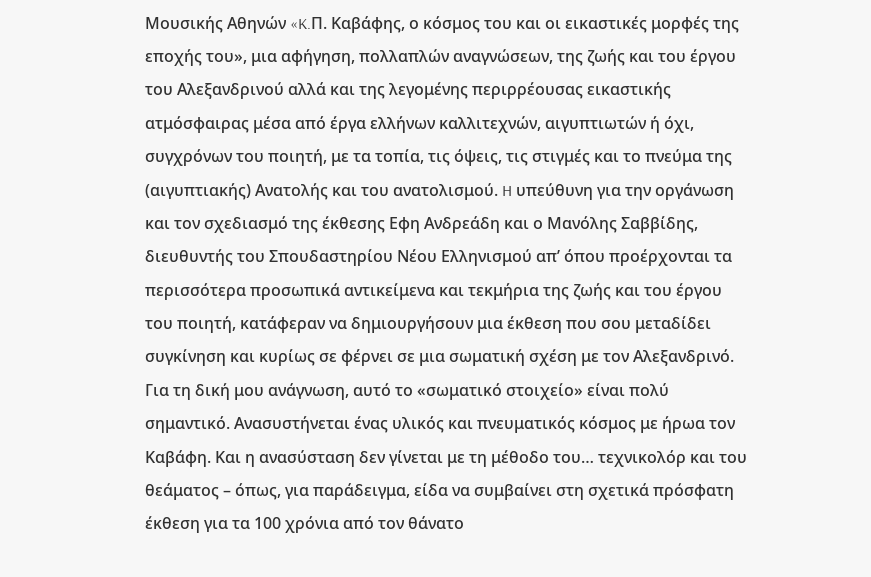Μουσικής Αθηνών «K.Π. Καβάφης, ο κόσμος του και οι εικαστικές μορφές της εποχής του», μια αφήγηση, πολλαπλών αναγνώσεων, της ζωής και του έργου του Αλεξανδρινού αλλά και της λεγομένης περιρρέουσας εικαστικής ατμόσφαιρας μέσα από έργα ελλήνων καλλιτεχνών, αιγυπτιωτών ή όχι, συγχρόνων του ποιητή, με τα τοπία, τις όψεις, τις στιγμές και το πνεύμα της (αιγυπτιακής) Ανατολής και του ανατολισμού. H υπεύθυνη για την οργάνωση και τον σχεδιασμό της έκθεσης Εφη Ανδρεάδη και ο Μανόλης Σαββίδης, διευθυντής του Σπουδαστηρίου Νέου Ελληνισμού απ’ όπου προέρχονται τα περισσότερα προσωπικά αντικείμενα και τεκμήρια της ζωής και του έργου του ποιητή, κατάφεραν να δημιουργήσουν μια έκθεση που σου μεταδίδει συγκίνηση και κυρίως σε φέρνει σε μια σωματική σχέση με τον Αλεξανδρινό.
Για τη δική μου ανάγνωση, αυτό το «σωματικό στοιχείο» είναι πολύ σημαντικό. Ανασυστήνεται ένας υλικός και πνευματικός κόσμος με ήρωα τον Καβάφη. Και η ανασύσταση δεν γίνεται με τη μέθοδο του… τεχνικολόρ και του θεάματος – όπως, για παράδειγμα, είδα να συμβαίνει στη σχετικά πρόσφατη έκθεση για τα 100 χρόνια από τον θάνατο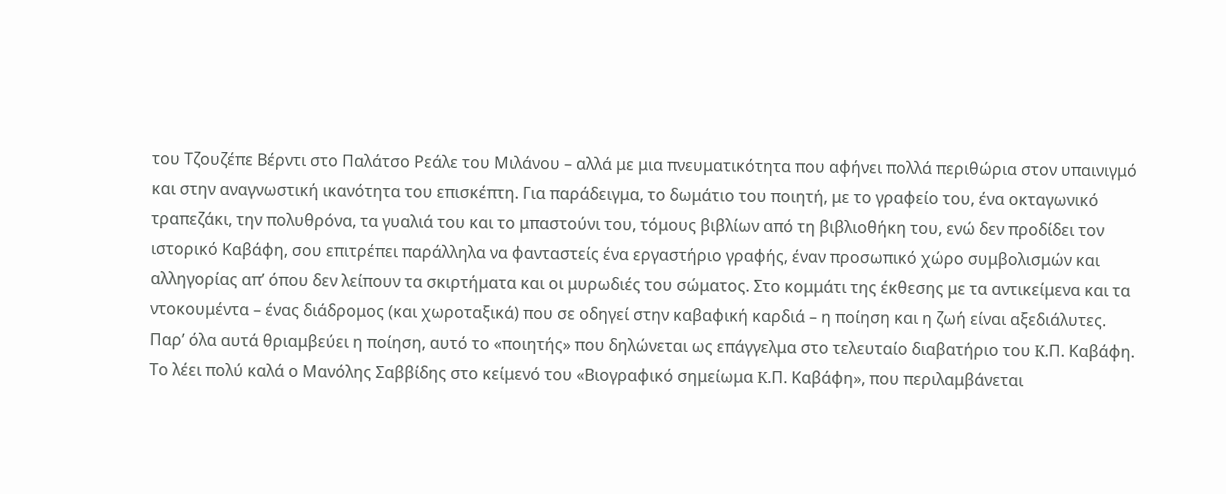του Τζουζέπε Βέρντι στο Παλάτσο Ρεάλε του Μιλάνου – αλλά με μια πνευματικότητα που αφήνει πολλά περιθώρια στον υπαινιγμό και στην αναγνωστική ικανότητα του επισκέπτη. Για παράδειγμα, το δωμάτιο του ποιητή, με το γραφείο του, ένα οκταγωνικό τραπεζάκι, την πολυθρόνα, τα γυαλιά του και το μπαστούνι του, τόμους βιβλίων από τη βιβλιοθήκη του, ενώ δεν προδίδει τον ιστορικό Καβάφη, σου επιτρέπει παράλληλα να φανταστείς ένα εργαστήριο γραφής, έναν προσωπικό χώρο συμβολισμών και αλληγορίας απ’ όπου δεν λείπουν τα σκιρτήματα και οι μυρωδιές του σώματος. Στο κομμάτι της έκθεσης με τα αντικείμενα και τα ντοκουμέντα – ένας διάδρομος (και χωροταξικά) που σε οδηγεί στην καβαφική καρδιά – η ποίηση και η ζωή είναι αξεδιάλυτες. Παρ’ όλα αυτά θριαμβεύει η ποίηση, αυτό το «ποιητής» που δηλώνεται ως επάγγελμα στο τελευταίο διαβατήριο του K.Π. Καβάφη. Το λέει πολύ καλά ο Μανόλης Σαββίδης στο κείμενό του «Βιογραφικό σημείωμα K.Π. Καβάφη», που περιλαμβάνεται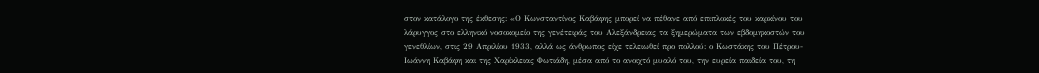στον κατάλογο της έκθεσης: «Ο Κωνσταντίνος Καβάφης μπορεί να πέθανε από επιπλοκές του καρκίνου του λάρυγγος στο ελληνικό νοσοκομείο της γενέτειράς του Αλεξάνδρειας τα ξημερώματα των εβδομηκοστών του γενεθλίων, στις 29 Απριλίου 1933, αλλά ως άνθρωπος είχε τελειωθεί προ πολλού: ο Κωστάκης του Πέτρου-Ιωάννη Καβάφη και της Χαρίκλειας Φωτιάδη, μέσα από το ανοιχτό μυαλό του, την ευρεία παιδεία του, τη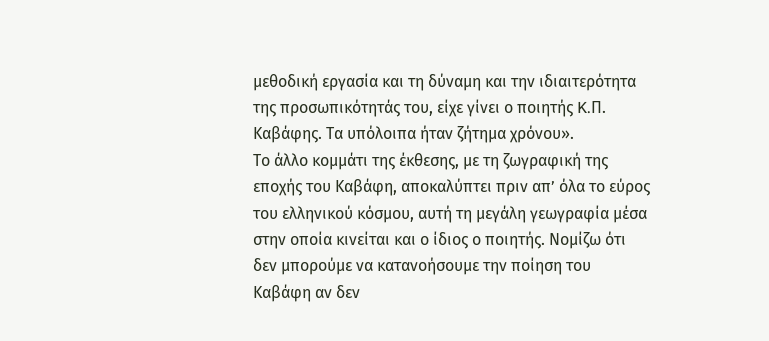μεθοδική εργασία και τη δύναμη και την ιδιαιτερότητα της προσωπικότητάς του, είχε γίνει ο ποιητής K.Π. Καβάφης. Τα υπόλοιπα ήταν ζήτημα χρόνου».
Το άλλο κομμάτι της έκθεσης, με τη ζωγραφική της εποχής του Καβάφη, αποκαλύπτει πριν απ’ όλα το εύρος του ελληνικού κόσμου, αυτή τη μεγάλη γεωγραφία μέσα στην οποία κινείται και ο ίδιος ο ποιητής. Νομίζω ότι δεν μπορούμε να κατανοήσουμε την ποίηση του Καβάφη αν δεν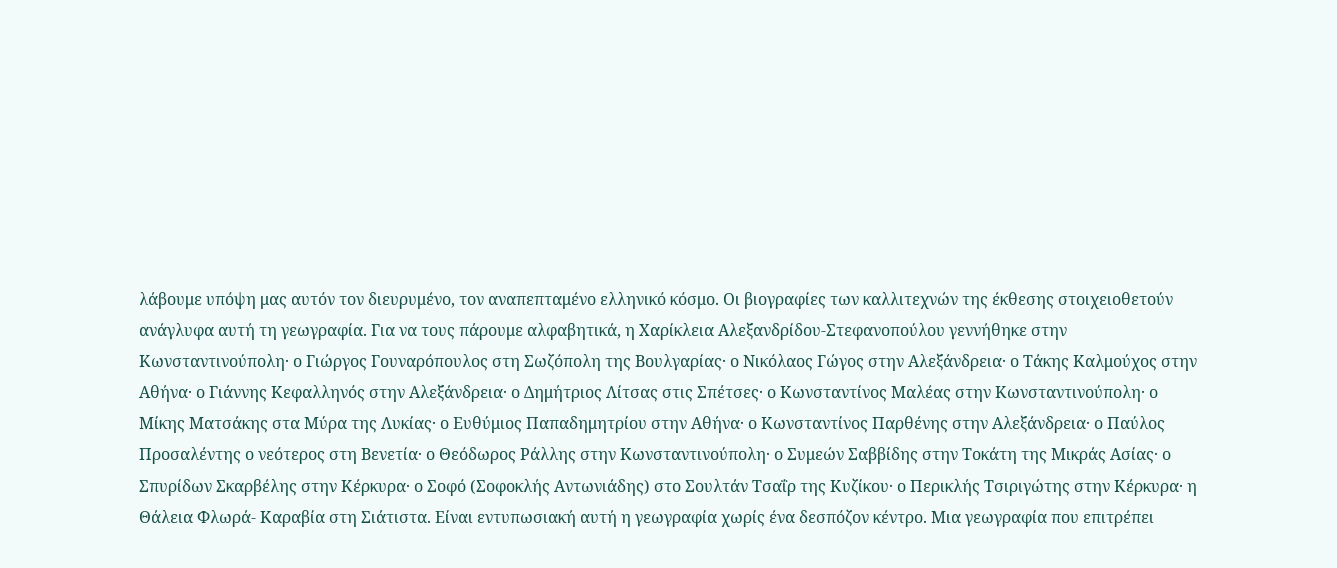λάβουμε υπόψη μας αυτόν τον διευρυμένο, τον αναπεπταμένο ελληνικό κόσμο. Οι βιογραφίες των καλλιτεχνών της έκθεσης στοιχειοθετούν ανάγλυφα αυτή τη γεωγραφία. Για να τους πάρουμε αλφαβητικά, η Χαρίκλεια Αλεξανδρίδου-Στεφανοπούλου γεννήθηκε στην Κωνσταντινούπολη· ο Γιώργος Γουναρόπουλος στη Σωζόπολη της Βουλγαρίας· ο Νικόλαος Γώγος στην Αλεξάνδρεια· ο Τάκης Καλμούχος στην Αθήνα· ο Γιάννης Κεφαλληνός στην Αλεξάνδρεια· ο Δημήτριος Λίτσας στις Σπέτσες· ο Κωνσταντίνος Μαλέας στην Κωνσταντινούπολη· ο Μίκης Ματσάκης στα Μύρα της Λυκίας· ο Ευθύμιος Παπαδημητρίου στην Αθήνα· ο Κωνσταντίνος Παρθένης στην Αλεξάνδρεια· ο Παύλος Προσαλέντης ο νεότερος στη Βενετία· ο Θεόδωρος Ράλλης στην Κωνσταντινούπολη· ο Συμεών Σαββίδης στην Τοκάτη της Μικράς Ασίας· ο Σπυρίδων Σκαρβέλης στην Κέρκυρα· ο Σοφό (Σοφοκλής Αντωνιάδης) στο Σουλτάν Τσαΐρ της Κυζίκου· ο Περικλής Τσιριγώτης στην Κέρκυρα· η Θάλεια Φλωρά- Καραβία στη Σιάτιστα. Είναι εντυπωσιακή αυτή η γεωγραφία χωρίς ένα δεσπόζον κέντρο. Μια γεωγραφία που επιτρέπει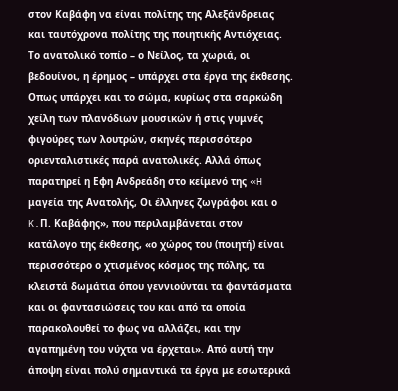στον Καβάφη να είναι πολίτης της Αλεξάνδρειας και ταυτόχρονα πολίτης της ποιητικής Αντιόχειας.
Το ανατολικό τοπίο – ο Νείλος, τα χωριά, οι βεδουίνοι, η έρημος – υπάρχει στα έργα της έκθεσης. Οπως υπάρχει και το σώμα, κυρίως στα σαρκώδη χείλη των πλανόδιων μουσικών ή στις γυμνές φιγούρες των λουτρών, σκηνές περισσότερο οριενταλιστικές παρά ανατολικές. Αλλά όπως παρατηρεί η Εφη Ανδρεάδη στο κείμενό της «H μαγεία της Ανατολής, Οι έλληνες ζωγράφοι και ο K.Π. Καβάφης», που περιλαμβάνεται στον κατάλογο της έκθεσης, «ο χώρος του (ποιητή) είναι περισσότερο ο χτισμένος κόσμος της πόλης, τα κλειστά δωμάτια όπου γεννιούνται τα φαντάσματα και οι φαντασιώσεις του και από τα οποία παρακολουθεί το φως να αλλάζει, και την αγαπημένη του νύχτα να έρχεται». Από αυτή την άποψη είναι πολύ σημαντικά τα έργα με εσωτερικά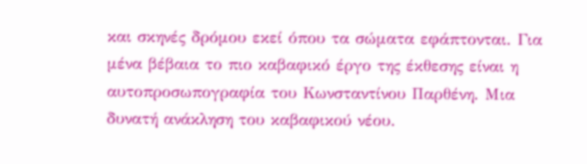και σκηνές δρόμου εκεί όπου τα σώματα εφάπτονται. Για μένα βέβαια το πιο καβαφικό έργο της έκθεσης είναι η αυτοπροσωπογραφία του Κωνσταντίνου Παρθένη. Μια δυνατή ανάκληση του καβαφικού νέου.